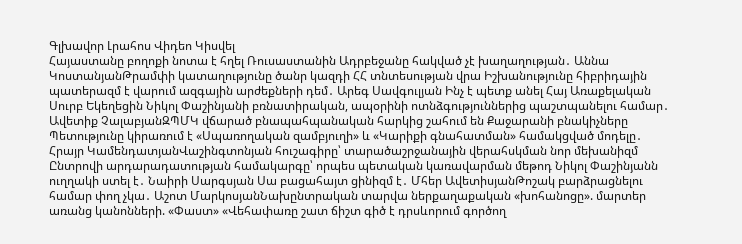Գլխավոր Լրահոս Վիդեո Կիսվել
Հայաստանը բողոքի նոտա է հղել Ռուսաստանին Ադրբեջանը հակված չէ խաղաղության․ Աննա ԿոստանյանԹրամփի կատաղությունը ծանր կազդի ՀՀ տնտեսության վրա Իշխանությունը հիբրիդային պատերազմ է վարում ազգային արժեքների դեմ․ Արեգ Սավգուլյան Ինչ է պետք անել Հայ Առաքելական Սուրբ Եկեղեցին Նիկոլ Փաշինյանի բռնատիրական, ապօրինի ոտնձգություններից պաշտպանելու համար․ Ավետիք ՉալաբյանԶՊՄԿ վճարած բնապահպանական հարկից շահում են Քաջարանի բնակիչները Պետությունը կիրառում է «Սպառողական զամբյուղի» և «Կարիքի գնահատման» համակցված մոդելը․ Հրայր ԿամենդատյանՎաշինգտոնյան հուշագիրը՝ տարածաշրջանային վերահսկման նոր մեխանիզմ Ընտրովի արդարադատության համակարգը՝ որպես պետական կառավարման մեթոդ Նիկոլ Փաշինյանն ուղղակի ստել է․ Նաիրի Սարգսյան Սա բացահայտ ցինիզմ է․ Մհեր ԱվետիսյանԹոշակ բարձրացնելու համար փող չկա․ Աշոտ ՄարկոսյանՆախընտրական տարվա ներքաղաքական «խոհանոցը». մարտեր առանց կանոնների. «Փաստ» «Վեհափառը շատ ճիշտ գիծ է դրսևորում գործող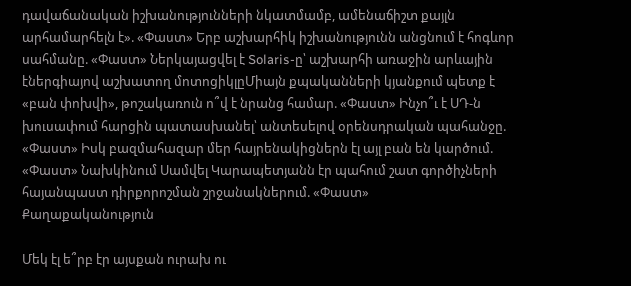դավաճանական իշխանությունների նկատմամբ, ամենաճիշտ քայլն արհամարհելն է». «Փաստ» Երբ աշխարհիկ իշխանությունն անցնում է հոգևոր սահմանը. «Փաստ» Ներկայացվել է Solaris-ը՝ աշխարհի առաջին արևային էներգիայով աշխատող մոտոցիկլըՄիայն քպականների կյանքում պետք է «բան փոխվի», թոշակառուն ո՞վ է նրանց համար. «Փաստ» Ինչո՞ւ է ՍԴ-ն խուսափում հարցին պատասխանել՝ անտեսելով օրենսդրական պահանջը. «Փաստ» Իսկ բազմահազար մեր հայրենակիցներն էլ այլ բան են կարծում. «Փաստ» Նախկինում Սամվել Կարապետյանն էր պահում շատ գործիչների հայանպաստ դիրքորոշման շրջանակներում. «Փաստ»
Քաղաքականություն

Մեկ էլ ե՞րբ էր այսքան ուրախ ու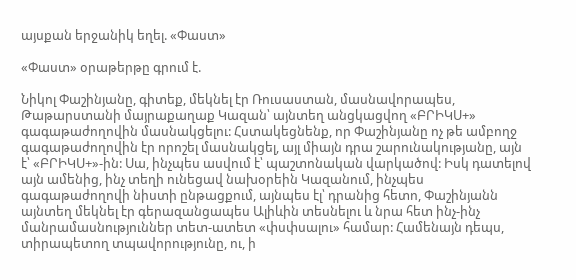այսքան երջանիկ եղել. «Փաստ»

«Փաստ» օրաթերթը գրում է.

Նիկոլ Փաշինյանը, գիտեք, մեկնել էր Ռուսաստան, մասնավորապես, Թաթարստանի մայրաքաղաք Կազան՝ այնտեղ անցկացվող «ԲՐԻԿՍ+» գագաթաժողովին մասնակցելու: Հստակեցնենք, որ Փաշինյանը ոչ թե ամբողջ գագաթաժողովին էր որոշել մասնակցել, այլ միայն դրա շարունակությանը, այն է՝ «ԲՐԻԿՍ+»-ին: Սա, ինչպես ասվում է՝ պաշտոնական վարկածով: Իսկ դատելով այն ամենից, ինչ տեղի ունեցավ նախօրեին Կազանում, ինչպես գագաթաժողովի նիստի ընթացքում, այնպես էլ՝ դրանից հետո, Փաշինյանն այնտեղ մեկնել էր գերազանցապես Ալիևին տեսնելու և նրա հետ ինչ-ինչ մանրամասնություններ տետ-ատետ «փսփսալու» համար: Համենայն դեպս, տիրապետող տպավորությունը, ու, ի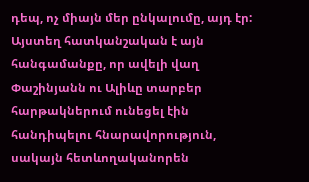դեպ, ոչ միայն մեր ընկալումը, այդ էր: Այստեղ հատկանշական է այն հանգամանքը, որ ավելի վաղ Փաշինյանն ու Ալիևը տարբեր հարթակներում ունեցել էին հանդիպելու հնարավորություն, սակայն հետևողականորեն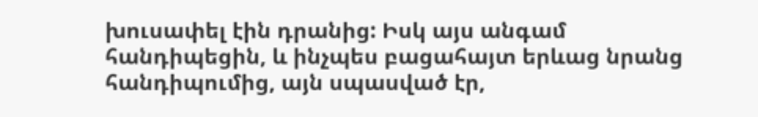խուսափել էին դրանից: Իսկ այս անգամ հանդիպեցին, և ինչպես բացահայտ երևաց նրանց հանդիպումից, այն սպասված էր,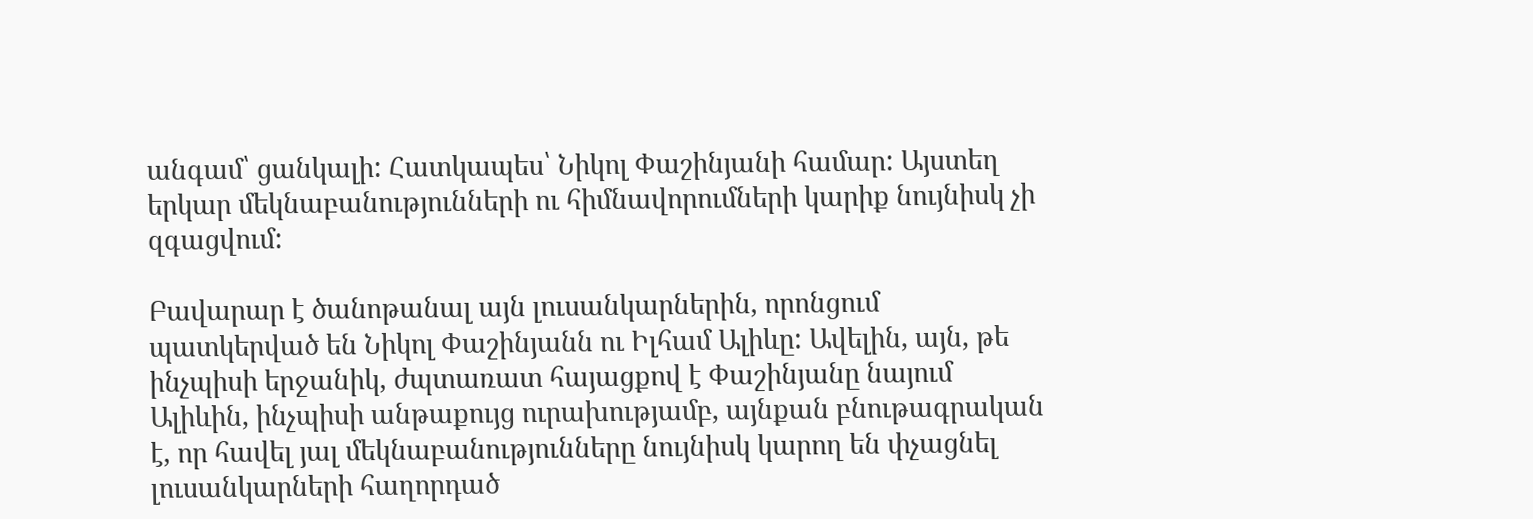անգամ՝ ցանկալի: Հատկապես՝ Նիկոլ Փաշինյանի համար: Այստեղ երկար մեկնաբանությունների ու հիմնավորումների կարիք նույնիսկ չի զգացվում:

Բավարար է ծանոթանալ այն լուսանկարներին, որոնցում պատկերված են Նիկոլ Փաշինյանն ու Իլհամ Ալիևը: Ավելին, այն, թե ինչպիսի երջանիկ, ժպտառատ հայացքով է Փաշինյանը նայում Ալիևին, ինչպիսի անթաքույց ուրախությամբ, այնքան բնութագրական է, որ հավել յալ մեկնաբանությունները նույնիսկ կարող են փչացնել լուսանկարների հաղորդած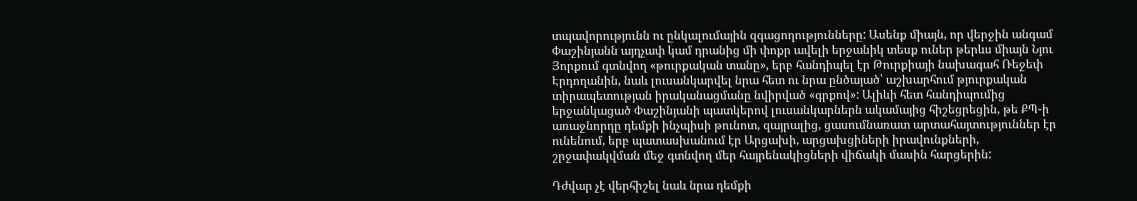տպավորությունն ու ընկալումային զգացողությունները: Ասենք միայն, որ վերջին անգամ Փաշինյանն այդչափ կամ դրանից մի փոքր ավելի երջանիկ տեսք ուներ թերևս միայն Նյու Յորքում գտնվող «թուրքական տանը», երբ հանդիպել էր Թուրքիայի նախագահ Ռեջեփ Էրդողանին, նաև լուսանկարվել նրա հետ ու նրա ընծայած՝ աշխարհում թյուրքական տիրապետության իրականացմանը նվիրված «գրքով»: Ալիևի հետ հանդիպումից երջանկացած Փաշինյանի պատկերով լուսանկարներն ակամայից հիշեցրեցին, թե ՔՊ-ի առաջնորդը դեմքի ինչպիսի թունոտ, զայրալից, ցասումնառատ արտահայտություններ էր ունենում, երբ պատասխանում էր Արցախի, արցախցիների իրավունքների, շրջափակվման մեջ գտնվող մեր հայրենակիցների վիճակի մասին հարցերին:

Դժվար չէ վերհիշել նաև նրա դեմքի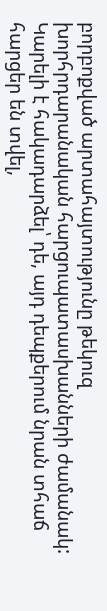բորբոքված արտահայտությունը թեկուզ խորհրդարանական հարցուպատասխանների ժամանակ: Կարելի է հակադարձել՝ դե, այդ դեպքերում նրան տհաճ հարցեր են տվել,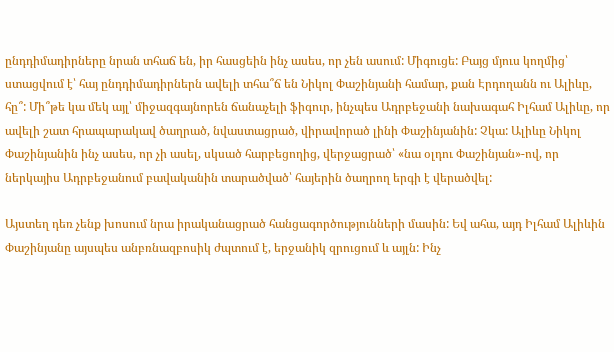ընդդիմադիրները նրան տհաճ են, իր հասցեին ինչ ասես, որ չեն ասում: Միգուցե: Բայց մյուս կողմից՝ ստացվում է՝ հայ ընդդիմադիրներն ավելի տհա՞ճ են Նիկոլ Փաշինյանի համար, քան Էրդողանն ու Ալիևը, հը՞: Մի՞թե կա մեկ այլ՝ միջազգայնորեն ճանաչելի ֆիգուր, ինչպես Ադրբեջանի նախագահ Իլհամ Ալիևը, որ ավելի շատ հրապարակավ ծաղրած, նվաստացրած, վիրավորած լինի Փաշինյանին: Չկա: Ալիևը Նիկոլ Փաշինյանին ինչ ասես, որ չի ասել, սկսած հարբեցողից, վերջացրած՝ «նա օլդու Փաշինյան»-ով, որ ներկայիս Ադրբեջանում բավականին տարածված՝ հայերին ծաղրող երգի է վերածվել:

Այստեղ դեռ չենք խոսում նրա իրականացրած հանցագործությունների մասին: Եվ ահա, այդ Իլհամ Ալիևին Փաշինյանը այսպես անբռնազբոսիկ ժպտում է, երջանիկ զրուցում և այլն: Ինչ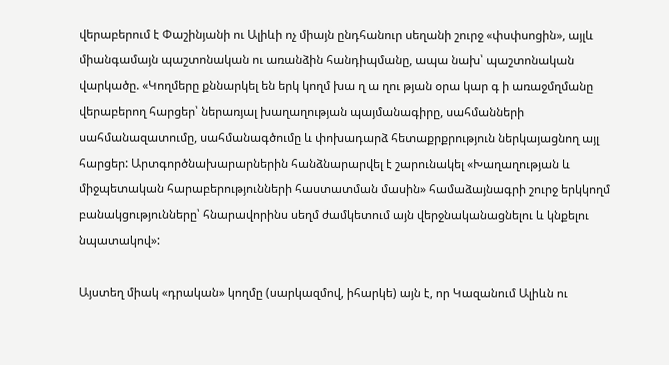վերաբերում է Փաշինյանի ու Ալիևի ոչ միայն ընդհանուր սեղանի շուրջ «փսփսոցին», այլև միանգամայն պաշտոնական ու առանձին հանդիպմանը, ապա նախ՝ պաշտոնական վարկածը. «Կողմերը քննարկել են երկ կողմ խա ղ ա ղու թյան օրա կար գ ի առաջմղմանը վերաբերող հարցեր՝ ներառյալ խաղաղության պայմանագիրը, սահմանների սահմանազատումը, սահմանագծումը և փոխադարձ հետաքրքրություն ներկայացնող այլ հարցեր: Արտգործնախարարներին հանձնարարվել է շարունակել «Խաղաղության և միջպետական հարաբերությունների հաստատման մասին» համաձայնագրի շուրջ երկկողմ բանակցությունները՝ հնարավորինս սեղմ ժամկետում այն վերջնականացնելու և կնքելու նպատակով»:

Այստեղ միակ «դրական» կողմը (սարկազմով, իհարկե) այն է, որ Կազանում Ալիևն ու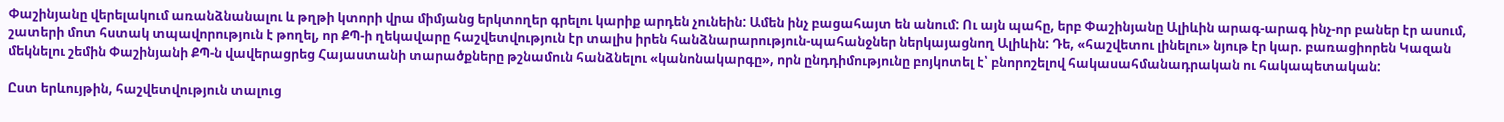Փաշինյանը վերելակում առանձնանալու և թղթի կտորի վրա միմյանց երկտողեր գրելու կարիք արդեն չունեին: Ամեն ինչ բացահայտ են անում: Ու այն պահը, երբ Փաշինյանը Ալիևին արագ-արագ ինչ-որ բաներ էր ասում, շատերի մոտ հստակ տպավորություն է թողել, որ ՔՊ-ի ղեկավարը հաշվետվություն էր տալիս իրեն հանձնարարություն-պահանջներ ներկայացնող Ալիևին: Դե, «հաշվետու լինելու» նյութ էր կար. բառացիորեն Կազան մեկնելու շեմին Փաշինյանի ՔՊ-ն վավերացրեց Հայաստանի տարածքները թշնամուն հանձնելու «կանոնակարգը», որն ընդդիմությունը բոյկոտել է՝ բնորոշելով հակասահմանադրական ու հակապետական:

Ըստ երևույթին, հաշվետվություն տալուց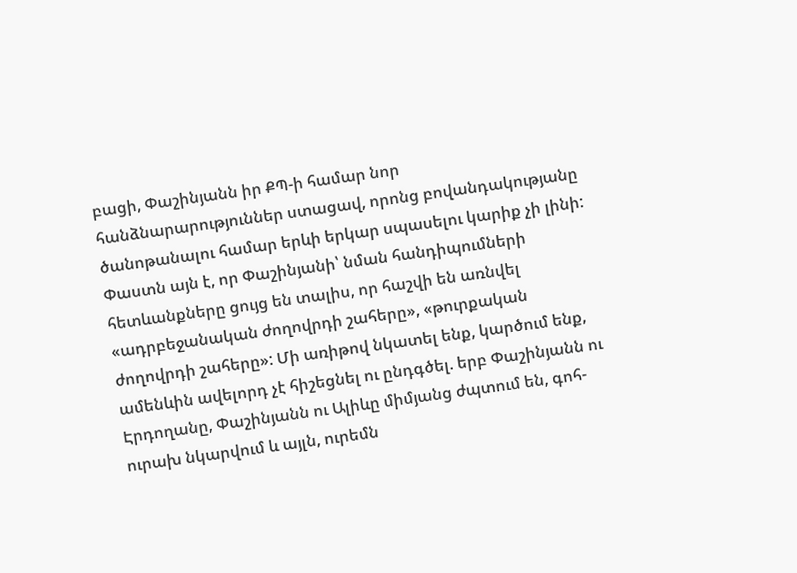բացի, Փաշինյանն իր ՔՊ-ի համար նոր հանձնարարություններ ստացավ, որոնց բովանդակությանը ծանոթանալու համար երևի երկար սպասելու կարիք չի լինի: Փաստն այն է, որ Փաշինյանի՝ նման հանդիպումների հետևանքները ցույց են տալիս, որ հաշվի են առնվել «ադրբեջանական ժողովրդի շահերը», «թուրքական ժողովրդի շահերը»: Մի առիթով նկատել ենք, կարծում ենք, ամենևին ավելորդ չէ հիշեցնել ու ընդգծել. երբ Փաշինյանն ու Էրդողանը, Փաշինյանն ու Ալիևը միմյանց ժպտում են, գոհ-ուրախ նկարվում և այլն, ուրեմն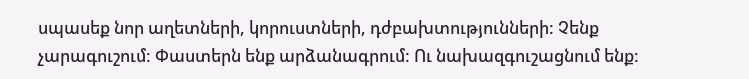սպասեք նոր աղետների, կորուստների, դժբախտությունների: Չենք չարագուշում: Փաստերն ենք արձանագրում: Ու նախազգուշացնում ենք: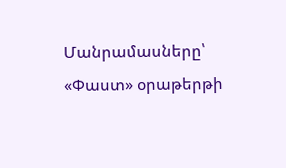Մանրամասները՝ «Փաստ» օրաթերթի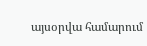այսօրվա համարում